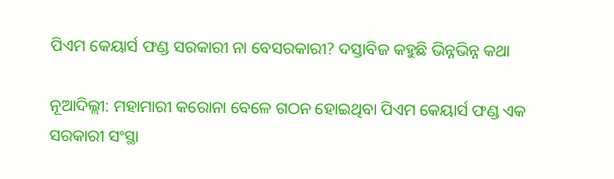ପିଏମ କେୟାର୍ସ ଫଣ୍ଡ ସରକାରୀ ନା ବେସରକାରୀ? ଦସ୍ତାବିଜ କହୁଛି ଭିନ୍ନଭିନ୍ନ କଥା

ନୂଆଦିଲ୍ଲୀ: ମହାମାରୀ କରୋନା ବେଳେ ଗଠନ ହୋଇଥିବା ପିଏମ କେୟାର୍ସ ଫଣ୍ଡ ଏକ ସରକାରୀ ସଂସ୍ଥା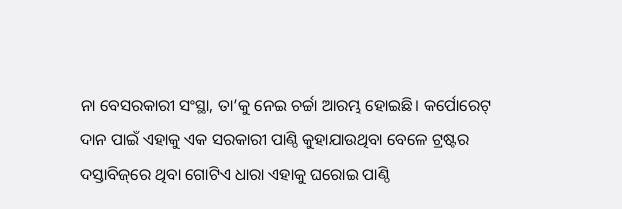ନା ବେସରକାରୀ ସଂସ୍ଥା, ତା’କୁ ନେଇ ଚର୍ଚ୍ଚା ଆରମ୍ଭ ହୋଇଛି। କର୍ପୋରେଟ୍‌ ଦାନ ପାଇଁ ଏହାକୁ ଏକ ସରକାରୀ ପାଣ୍ଠି କୁହାଯାଉଥିବା ବେଳେ ଟ୍ରଷ୍ଟର ଦସ୍ତାବିଜ୍‌ରେ ଥିବା ଗୋଟିଏ ଧାରା ଏହାକୁ ଘରୋଇ ପାଣ୍ଠି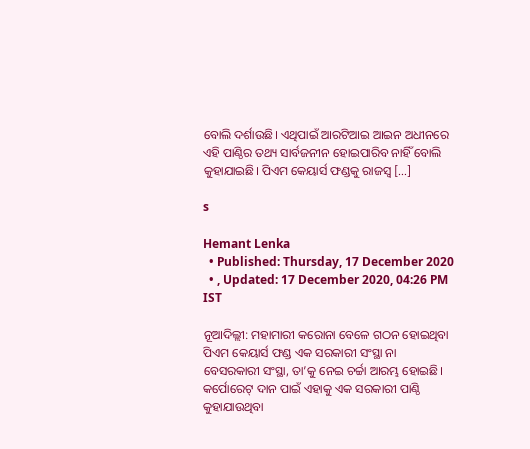ବୋଲି ଦର୍ଶାଉଛି। ଏଥିପାଇଁ ଆରଟିଆଇ ଆଇନ ଅଧୀନରେ ଏହି ପାଣ୍ଠିର ତଥ୍ୟ ସାର୍ବଜନୀନ ହୋଇପାରିବ ନାହିଁ ବୋଲି କୁହାଯାଇଛି। ପିଏମ କେୟାର୍ସ ଫଣ୍ଡକୁ ରାଜସ୍ୱ […]

s

Hemant Lenka
  • Published: Thursday, 17 December 2020
  • , Updated: 17 December 2020, 04:26 PM IST

ନୂଆଦିଲ୍ଲୀ: ମହାମାରୀ କରୋନା ବେଳେ ଗଠନ ହୋଇଥିବା ପିଏମ କେୟାର୍ସ ଫଣ୍ଡ ଏକ ସରକାରୀ ସଂସ୍ଥା ନା ବେସରକାରୀ ସଂସ୍ଥା, ତା’କୁ ନେଇ ଚର୍ଚ୍ଚା ଆରମ୍ଭ ହୋଇଛି। କର୍ପୋରେଟ୍‌ ଦାନ ପାଇଁ ଏହାକୁ ଏକ ସରକାରୀ ପାଣ୍ଠି କୁହାଯାଉଥିବା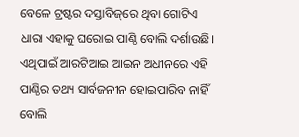ବେଳେ ଟ୍ରଷ୍ଟର ଦସ୍ତାବିଜ୍‌ରେ ଥିବା ଗୋଟିଏ ଧାରା ଏହାକୁ ଘରୋଇ ପାଣ୍ଠି ବୋଲି ଦର୍ଶାଉଛି। ଏଥିପାଇଁ ଆରଟିଆଇ ଆଇନ ଅଧୀନରେ ଏହି ପାଣ୍ଠିର ତଥ୍ୟ ସାର୍ବଜନୀନ ହୋଇପାରିବ ନାହିଁ ବୋଲି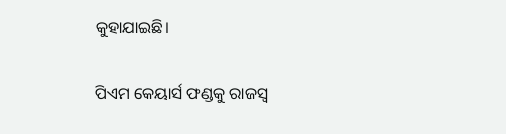କୁହାଯାଇଛି।

ପିଏମ କେୟାର୍ସ ଫଣ୍ଡକୁ ରାଜସ୍ୱ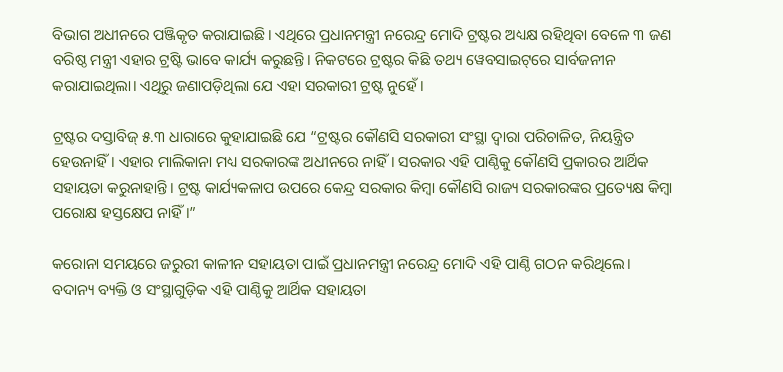ବିଭାଗ ଅଧୀନରେ ପଞ୍ଜିକୃତ କରାଯାଇଛି। ଏଥିରେ ପ୍ରଧାନମନ୍ତ୍ରୀ ନରେନ୍ଦ୍ର ମୋଦି ଟ୍ରଷ୍ଟର ଅଧ୍ୟକ୍ଷ ରହିଥିବା ବେଳେ ୩ ଜଣ ବରିଷ୍ଠ ମନ୍ତ୍ରୀ ଏହାର ଟ୍ରଷ୍ଟି ଭାବେ କାର୍ଯ୍ୟ କରୁଛନ୍ତି। ନିକଟରେ ଟ୍ରଷ୍ଟର କିଛି ତଥ୍ୟ ୱେବସାଇଟ୍‌ରେ ସାର୍ବଜନୀନ କରାଯାଇଥିଲା। ଏଥିରୁ ଜଣାପଡ଼ିଥିଲା ଯେ ଏହା ସରକାରୀ ଟ୍ରଷ୍ଟ ନୁହେଁ।

ଟ୍ରଷ୍ଟର ଦସ୍ତାବିଜ୍‌ ୫.୩ ଧାରାରେ କୁହାଯାଇଛି ଯେ “ଟ୍ରଷ୍ଟର କୌଣସି ସରକାରୀ ସଂସ୍ଥା ଦ୍ୱାରା ପରିଚାଳିତ, ନିୟନ୍ତ୍ରିତ ହେଉନାହିଁ। ଏହାର ମାଲିକାନା ମଧ୍ୟ ସରକାରଙ୍କ ଅଧୀନରେ ନାହିଁ। ସରକାର ଏହି ପାଣ୍ଠିକୁ କୌଣସି ପ୍ରକାରର ଆର୍ଥିକ ସହାୟତା କରୁନାହାନ୍ତି। ଟ୍ରଷ୍ଟ କାର୍ଯ୍ୟକଳାପ ଉପରେ କେନ୍ଦ୍ର ସରକାର କିମ୍ବା କୌଣସି ରାଜ୍ୟ ସରକାରଙ୍କର ପ୍ରତ୍ୟେକ୍ଷ କିମ୍ବା ପରୋକ୍ଷ ହସ୍ତକ୍ଷେପ ନାହିଁ।”

କରୋନା ସମୟରେ ଜରୁରୀ କାଳୀନ ସହାୟତା ପାଇଁ ପ୍ରଧାନମନ୍ତ୍ରୀ ନରେନ୍ଦ୍ର ମୋଦି ଏହି ପାଣ୍ଠି ଗଠନ କରିଥିଲେ। ବଦାନ୍ୟ ବ୍ୟକ୍ତି ଓ ସଂସ୍ଥାଗୁଡ଼ିକ ଏହି ପାଣ୍ଠିକୁ ଆର୍ଥିକ ସହାୟତା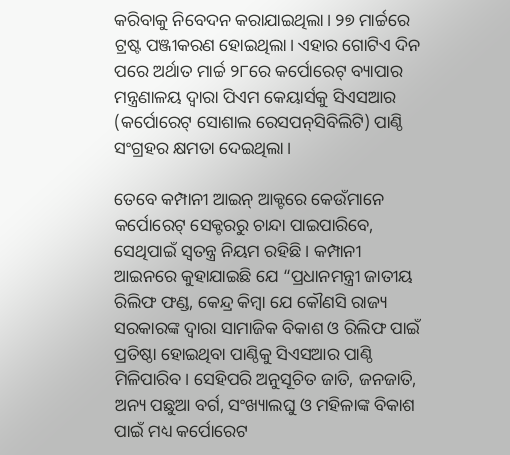କରିବାକୁ ନିବେଦନ କରାଯାଇଥିଲା। ୨୭ ମାର୍ଚ୍ଚରେ ଟ୍ରଷ୍ଟ ପଞ୍ଜୀକରଣ ହୋଇଥିଲା। ଏହାର ଗୋଟିଏ ଦିନ ପରେ ଅର୍ଥାତ ମାର୍ଚ୍ଚ ୨୮ରେ କର୍ପୋରେଟ୍‌ ବ୍ୟାପାର ମନ୍ତ୍ରଣାଳୟ ଦ୍ୱାରା ପିଏମ କେୟାର୍ସକୁ ସିଏସଆର (କର୍ପୋରେଟ୍‌ ସୋଶାଲ ରେସପନ୍‌ସିବିଲିଟି) ପାଣ୍ଠି ସଂଗ୍ରହର କ୍ଷମତା ଦେଇଥିଲା।

ତେବେ କମ୍ପାନୀ ଆଇନ୍‌ ଆକ୍ଟରେ କେଉଁମାନେ କର୍ପୋରେଟ୍‌ ସେକ୍ଟରରୁ ଚାନ୍ଦା ପାଇପାରିବେ, ସେଥିପାଇଁ ସ୍ୱତନ୍ତ୍ର ନିୟମ ରହିଛି। କମ୍ପାନୀ ଆଇନରେ କୁହାଯାଇଛି ଯେ “ପ୍ରଧାନମନ୍ତ୍ରୀ ଜାତୀୟ ରିଲିଫ ଫଣ୍ଡ, କେନ୍ଦ୍ର କିମ୍ବା ଯେ କୌଣସି ରାଜ୍ୟ ସରକାରଙ୍କ ଦ୍ୱାରା ସାମାଜିକ ବିକାଶ ଓ ରିଲିଫ ପାଇଁ ପ୍ରତିଷ୍ଠା ହୋଇଥିବା ପାଣ୍ଠିକୁ ସିଏସଆର ପାଣ୍ଠି ମିଳିପାରିବ। ସେହିପରି ଅନୁସୂଚିତ ଜାତି, ଜନଜାତି, ଅନ୍ୟ ପଛୁଆ ବର୍ଗ, ସଂଖ୍ୟାଲଘୁ ଓ ମହିଳାଙ୍କ ବିକାଶ ପାଇଁ ମଧ୍ୟ କର୍ପୋରେଟ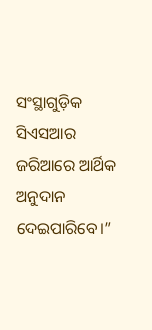ସଂସ୍ଥାଗୁଡ଼ିକ ସିଏସଆର ଜରିଆରେ ଆର୍ଥିକ ଅନୁଦାନ ଦେଇପାରିବେ।”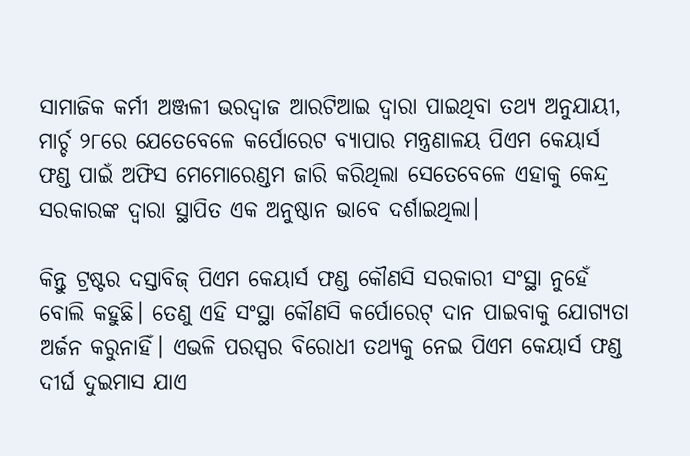ସାମାଜିକ କର୍ମୀ ଅଞ୍ଜଳୀ ଭରଦ୍ୱାଜ ଆରଟିଆଇ ଦ୍ୱାରା ପାଇଥିବା ତଥ୍ୟ ଅନୁଯାୟୀ, ମାର୍ଚ୍ଚ ୨୮ରେ ଯେତେବେଳେ କର୍ପୋରେଟ ବ୍ୟାପାର ମନ୍ତ୍ରଣାଳୟ ପିଏମ କେୟାର୍ସ ଫଣ୍ଡ ପାଇଁ ଅଫିସ ମେମୋରେଣ୍ଡମ ଜାରି କରିଥିଲା ସେତେବେଳେ ଏହାକୁ କେନ୍ଦ୍ର ସରକାରଙ୍କ ଦ୍ୱାରା ସ୍ଥାପିତ ଏକ ଅନୁଷ୍ଠାନ ଭାବେ ଦର୍ଶାଇଥିଲା।

କିନ୍ତୁ ଟ୍ରଷ୍ଟର ଦସ୍ତାବିଜ୍‌ ପିଏମ କେୟାର୍ସ ଫଣ୍ଡ କୌଣସି ସରକାରୀ ସଂସ୍ଥା ନୁହେଁ ବୋଲି କହୁଛି। ତେଣୁ ଏହି ସଂସ୍ଥା କୌଣସି କର୍ପୋରେଟ୍‌ ଦାନ ପାଇବାକୁ ଯୋଗ୍ୟତା ଅର୍ଜନ କରୁନାହିଁ। ଏଭଳି ପରସ୍ପର ବିରୋଧୀ ତଥ୍ୟକୁ ନେଇ ପିଏମ କେୟାର୍ସ ଫଣ୍ଡ ଦୀର୍ଘ ଦୁଇମାସ ଯାଏ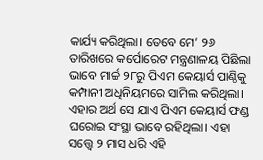କାର୍ଯ୍ୟ କରିଥିଲା। ତେବେ ମେ’ ୨୬ ତାରିଖରେ କର୍ପୋରେଟ ମନ୍ତ୍ରଣାଳୟ ପିଛିଲା ଭାବେ ମାର୍ଚ୍ଚ ୨୮ରୁ ପିଏମ କେୟାର୍ସ ପାଣ୍ଠିକୁ କମ୍ପାନୀ ଅଧିନିୟମରେ ସାମିଲ କରିଥିଲା। ଏହାର ଅର୍ଥ ସେ ଯାଏ ପିଏମ କେୟାର୍ସ ଫଣ୍ଡ ଘରୋଇ ସଂସ୍ଥା ଭାବେ ରହିଥିଲା। ଏହା ସତ୍ତ୍ୱେ ୨ ମାସ ଧରି ଏହି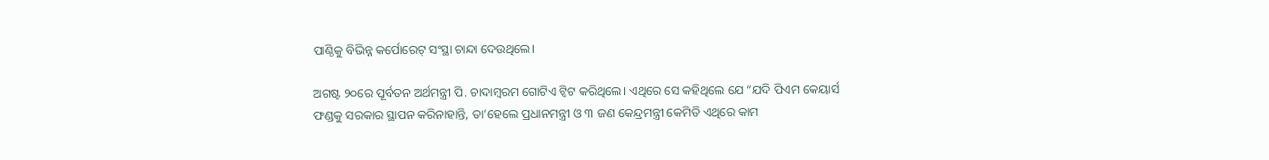ପାଣ୍ଠିକୁ ବିଭିନ୍ନ କର୍ପୋରେଟ୍‌ ସଂସ୍ଥା ଚାନ୍ଦା ଦେଉଥିଲେ।

ଅଗଷ୍ଟ ୨୦ରେ ପୂର୍ବତନ ଅର୍ଥମନ୍ତ୍ରୀ ପି. ଚାଦାମ୍ବରମ ଗୋଟିଏ ଟ୍ୱିଟ କରିଥିଲେ। ଏଥିରେ ସେ କହିଥିଲେ ଯେ “ଯଦି ପିଏମ କେୟାର୍ସ ଫଣ୍ଡକୁ ସରକାର ସ୍ଥାପନ କରିନାହାନ୍ତି, ତା’ହେଲେ ପ୍ରଧାନମନ୍ତ୍ରୀ ଓ ୩ ଜଣ କେନ୍ଦ୍ରମନ୍ତ୍ରୀ କେମିତି ଏଥିରେ କାମ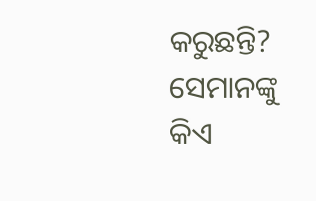କରୁଛନ୍ତି? ସେମାନଙ୍କୁ କିଏ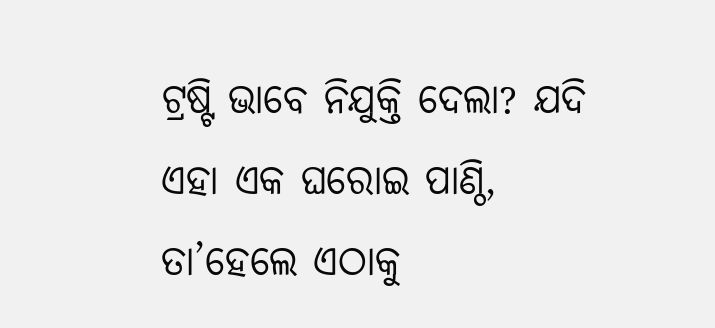ଟ୍ରଷ୍ଟି ଭାବେ ନିଯୁକ୍ତି ଦେଲା? ଯଦି ଏହା ଏକ ଘରୋଇ ପାଣ୍ଠି, ତା’ହେଲେ ଏଠାକୁ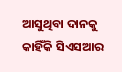ଆସୁଥିବା ଦାନକୁ କାହିଁକି ସିଏସଆର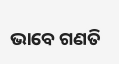ଭାବେ ଗଣତି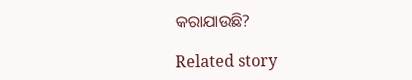କରାଯାଉଛି?

Related story